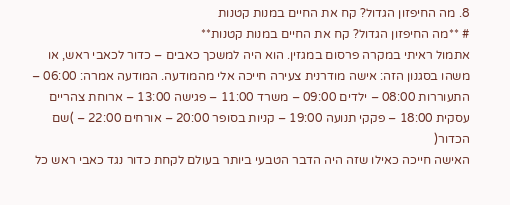8. מה החיפזון הגדול? קח את החיים במנות קטנות
# **מה החיפזון הגדול? קח את החיים במנות קטנות**
אתמול ראיתי במקרה פרסום במגזין. הוא היה למשכך כאבים – כדור לכאבי ראש, או משהו בסגנון הזה: אישה מודרנית צעירה חייכה אלי מהמודעה. המודעה אמרה: 06:00 – התעוררות 08:00 – ילדים 09:00 – משרד 11:00 – פגישה 13:00 – ארוחת צהריים עסקית 18:00 – פקקי תנועה 19:00 – קניות בסופר 20:00 – אורחים 22:00 – )שם הכדור(
האישה חייכה כאילו שזה היה הדבר הטבעי ביותר בעולם לקחת כדור נגד כאבי ראש כל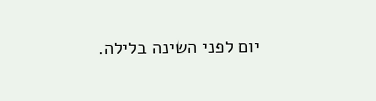יום לפני השינה בלילה.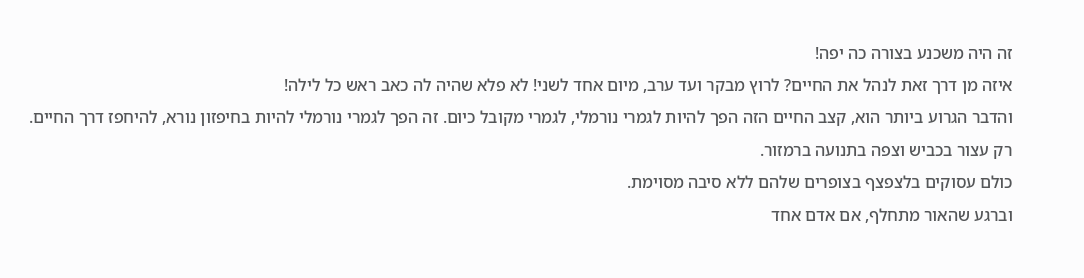זה היה משכנע בצורה כה יפה!
איזה מן דרך זאת לנהל את החיים? לרוץ מבקר ועד ערב, מיום אחד לשני! לא פלא שהיה לה כאב ראש כל לילה!
והדבר הגרוע ביותר הוא, קצב החיים הזה הפך להיות לגמרי נורמלי, לגמרי מקובל כיום. זה הפך לגמרי נורמלי להיות בחיפזון נורא, להיחפז דרך החיים.
רק עצור בכביש וצפה בתנועה ברמזור.
כולם עסוקים בלצפצף בצופרים שלהם ללא סיבה מסוימת.
וברגע שהאור מתחלף, אם אדם אחד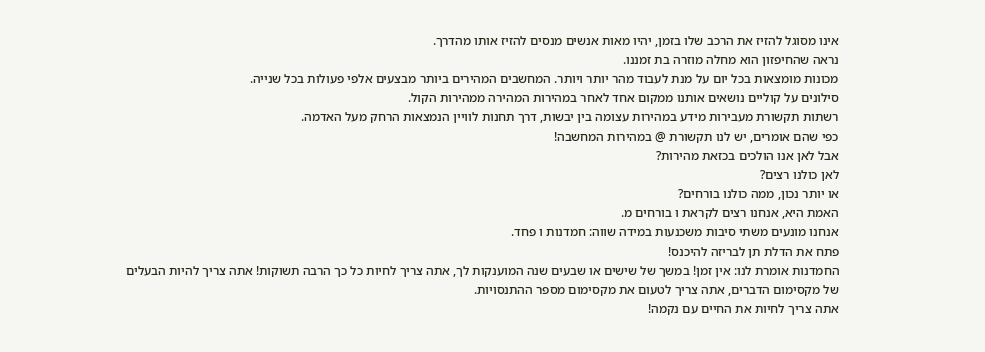אינו מסוגל להזיז את הרכב שלו בזמן, יהיו מאות אנשים מנסים להזיז אותו מהדרך.
נראה שהחיפזון הוא מחלה מוזרה בת זמננו.
מכונות מומצאות בכל יום על מנת לעבוד מהר יותר ויותר. המחשבים המהירים ביותר מבצעים אלפי פעולות בכל שנייה.
סילונים על קוליים נושאים אותנו ממקום אחד לאחר במהירות המהירה ממהירות הקול.
רשתות תקשורת מעבירות מידע במהירות עצומה בין יבשות, דרך תחנות לוויין הנמצאות הרחק מעל האדמה.
כפי שהם אומרים, יש לנו תקשורת @ במהירות המחשבה!
אבל לאן אנו הולכים בכזאת מהירות?
לאן כולנו רצים?
או יותר נכון, ממה כולנו בורחים?
האמת היא, אנחנו רצים לקראת ו בורחים מ.
אנחנו מונעים משתי סיבות משכנעות במידה שווה: חמדנות ו פחד.
פתח את הדלת תן לבריזה להיכנס!
החמדנות אומרת לנו: אין זמן! במשך של שישים או שבעים שנה המוענקות לך, אתה צריך לחיות כל כך הרבה תשוקות! אתה צריך להיות הבעלים של מקסימום הדברים, אתה צריך לטעום את מקסימום מספר ההתנסויות.
אתה צריך לחיות את החיים עם נקמה!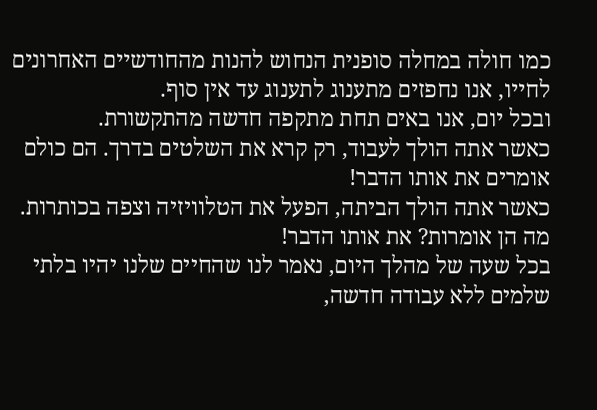כמו חולה במחלה סופנית הנחוש להנות מהחודשיים האחרונים לחייו, אנו נחפזים מתענוג לתענוג עד אין סוף.
ובכל יום, אנו באים תחת מתקפה חדשה מהתקשורת.
כאשר אתה הולך לעבוד, רק קרא את השלטים בדרך. הם כולם אומרים את אותו הדבר!
כאשר אתה הולך הביתה, הפעל את הטלוויזיה וצפה בכותרות.
מה הן אומרות? את אותו הדבר!
בכל שעה של מהלך היום, נאמר לנו שהחיים שלנו יהיו בלתי שלמים ללא עבודה חדשה,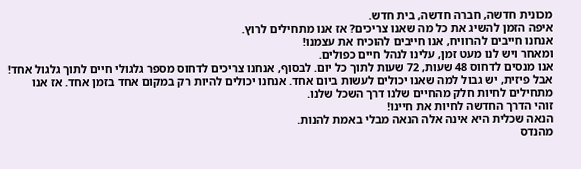מכונית חדשה, חברה חדשה, בית חדש.
איפה הזמן להשיג את כל מה שאנו צריכים? אז אנו מתחילים לרוץ.
אנחנו חייבים להרוויח, אנו חייבים להוכיח את עצמנו!
ומאחר ויש לנו מעט זמן, עלינו לנהל חיים כפולים.
אנו מנסים לדחוס 48 שעות, 72 שעות לתוך כל יום. לבסוף, אנחנו צריכים לדחוס מספר גלגולי חיים לתוך גלגול אחד!
אבל פיזית, יש גבול למה שאנו יכולים לעשות ביום אחד. אנחנו יכולים להיות רק במקום אחד בזמן אחד. אז אנו מתחילים לחיות חלק מהחיים שלנו דרך השכל שלנו.
זוהי הדרך החדשה לחיות את חיינו!
הנאה שכלית היא אינה אלה הנאה מבלי באמת להנות.
מהנדס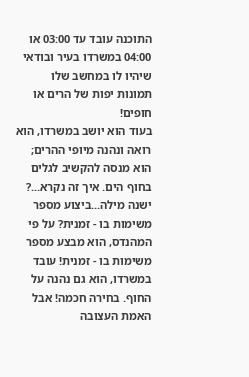התוכנה עובד עד 03:00 או 04:00 במשרדו בעיר ובודאי שיהיו לו במחשב שלו תמונות יפות של הרים או חופים!
בעוד הוא יושב במשרדו, הוא רואה ונהנה מיופי ההרים; הוא מנסה להקשיב לגלים בחוף הים. איך זה נקרא...? ישנה מילה...ביצוע מספר משימות בו - זמנית? על פי המהנדס, הוא מבצע מספר משימות בו - זמנית! עובד במשרדו, הוא גם נהנה על החוף. בחירה חכמה! אבל האמת העצובה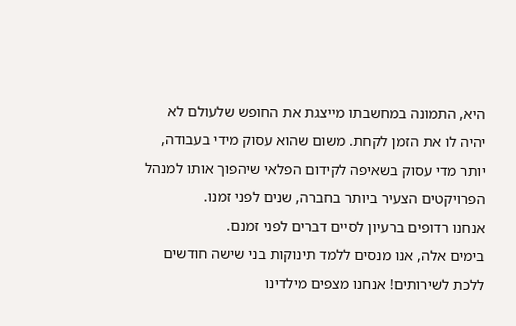היא, התמונה במחשבתו מייצגת את החופש שלעולם לא יהיה לו את הזמן לקחת. משום שהוא עסוק מידי בעבודה, יותר מדי עסוק בשאיפה לקידום הפלאי שיהפוך אותו למנהל הפרויקטים הצעיר ביותר בחברה, שנים לפני זמנו.
אנחנו רדופים ברעיון לסיים דברים לפני זמנם.
בימים אלה, אנו מנסים ללמד תינוקות בני שישה חודשים ללכת לשירותים! אנחנו מצפים מילדינו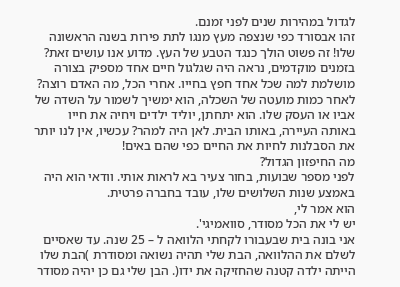לגדול במהירות שנים לפני זמנם.
זהו אבסורד כפי שנצפה מעץ מנגו לתת פירות בשנה הראשונה שלו! זה פשוט הולך כנגד הטבע של העץ. מדוע אנו עושים זאת?
בזמנים מוקדמים, נראה היה שגלגול חיים אחד מספיק בצורה מושלמת למה שכל אחד חפץ בחייו. אחרי הכל, מה האדם רוצה? לאחר כמות מועטה של השכלה, הוא ימשיך לשמור על השדה של אביו או העסק שלו. הוא יתחתן, יוליד ילדים ויחיה את חייו באותה העיירה, באותו הבית. לאן היה למהר? עכשיו, אין לנו יותר את הסבלנות לחיות את החיים כפי שהם באים!
מה החיפזון הגדול?
לפני מספר שבועות, בחור צעיר בא לראות אותי. וודאי הוא היה באמצע שנות השלושים שלו, עובד בחברה פרטית.
הוא אמר לי,
יש לי את הכל מסודר, סוואמיגי'.
אני בונה בית שבעבורו לקחתי הלוואה ל – 25 שנה. עד שאסיים לשלם את ההלוואה, הבת שלי תהיה נשואה ומסודרת )הבת שלו הייתה ילדה קטנה שהחזיקה את ידו(. הבן שלי גם כן יהיה מסודר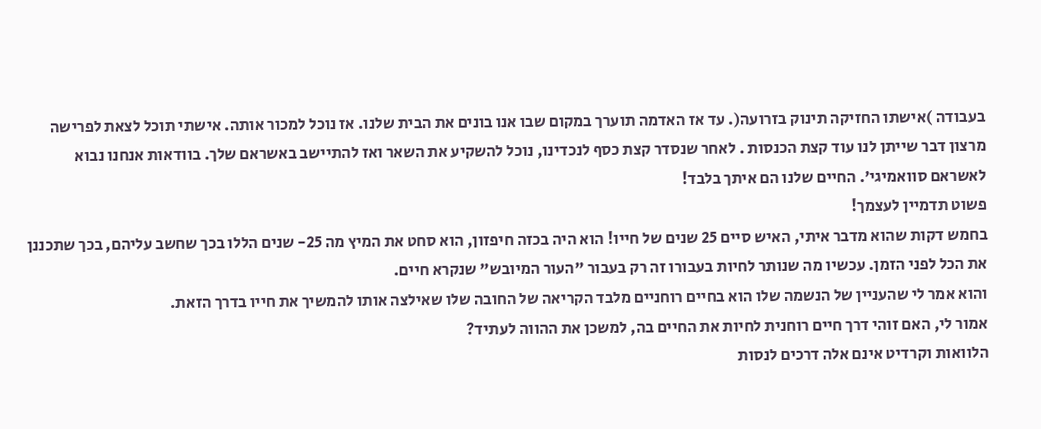בעבודה )אישתו החזיקה תינוק בזרועה(. עד אז האדמה תוערך במקום שבו אנו בונים את הבית שלנו. אז נוכל למכור אותה. אישתי תוכל לצאת לפרישה מרצון דבר שייתן לנו עוד קצת הכנסות . לאחר שנסדר קצת כסף לנכדינו, נוכל להשקיע את השאר ואז להתיישב באשראם שלך. בוודאות אנחנו נבוא לאשראם סוואמיגי'. החיים שלנו הם איתך בלבד!
פשוט תדמיין לעצמך!
בחמש דקות שהוא מדבר איתי, האיש סיים 25 שנים של חייו! הוא היה בכזה חיפזון, הוא סחט את המיץ מה 25- שנים הללו בכך שחשב עליהם, בכך שתכננן את הכל לפני הזמן. עכשיו מה שנותר לחיות בעבורו זה רק בעבור "העור המיובש" שנקרא חיים.
והוא אמר לי שהעניין של הנשמה שלו הוא בחיים רוחניים מלבד הקריאה של החובה שלו שאילצה אותו להמשיך את חייו בדרך הזאת.
אמור לי, האם זוהי דרך חיים רוחנית לחיות את החיים בה, למשכן את ההווה לעתיד?
הלוואות וקרדיט אינם אלה דרכים לנסות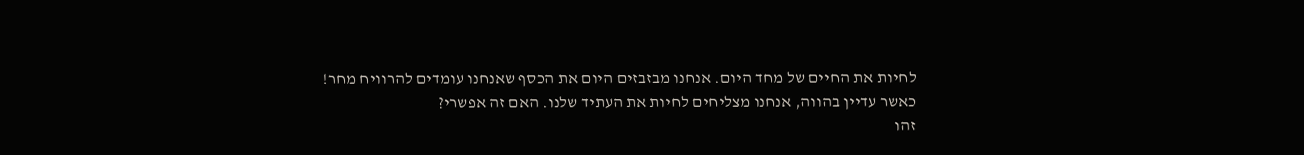לחיות את החיים של מחד היום. אנחנו מבזבזים היום את הכסף שאנחנו עומדים להרוויח מחר!
כאשר עדיין בהווה, אנחנו מצליחים לחיות את העתיד שלנו. האם זה אפשרי?
זהו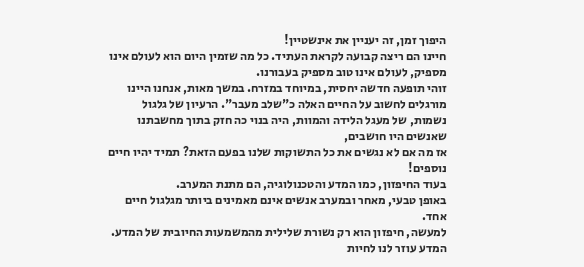היפוך זמן, זה יעניין את אינשטיין!
חיינו הם ריצה קבועה לקראת העתיד. כל מה שזמין היום הוא לעולם אינו מספיק, לעולם אינו טוב מספיק בעבורנו.
זוהי תופעה חדשה יחסית, במיוחד במזרח. במשך מאות, אנחנו היינו מורגלים לחשוב על החיים האלה כ"שלב מעבר". הרעיון של גלגול נשמות, של מעגל הלידה והמוות, היה בנוי כה חזק בתוך מחשבתנו שאנשים היו חושבים,
אז מה אם לא נגשים את כל התשוקות שלנו בפעם הזאת? תמיד יהיו חיים נוספים!
בעוד החיפזון, כמו המדע והטכנולוגיה, הם מתנת המערב.
באופן טבעי, מאחר ובמערב אנשים אינם מאמינים ביותר מגלגול חיים אחד.
למעשה, חיפזון הוא רק נשורת שלילית מהמשמעות החיובית של המדע. המדע עוזר לנו לחיות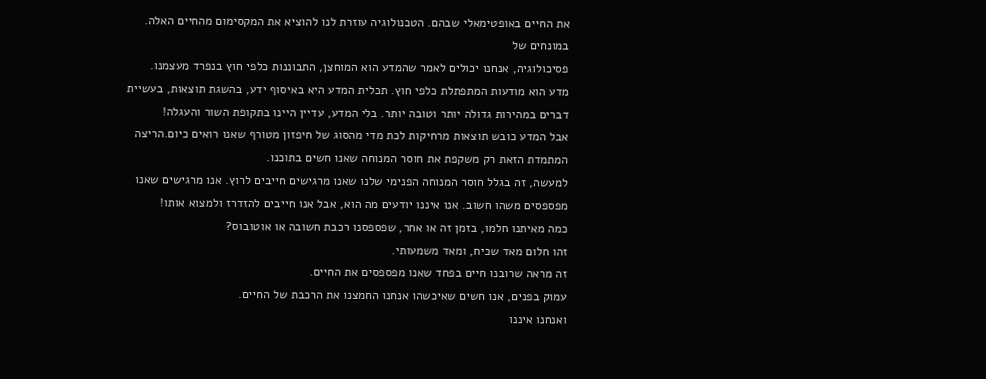את החיים באופטימאלי שבהם. הטכנולוגיה עוזרת לנו להוציא את המקסימום מהחיים האלה. במונחים של
פסיכולוגיה, אנחנו יכולים לאמר שהמדע הוא המוחצן, התבוננות כלפי חוץ בנפרד מעצמנו.
מדע הוא מודעות המתפתלת כלפי חוץ. תכלית המדע היא באיסוף ידע, בהשגת תוצאות, בעשיית דברים במהירות גדולה יותר וטובה יותר. בלי המדע, עדיין היינו בתקופת השור והעגלה!
אבל המדע כובש תוצאות מרחיקות לכת מדי מהסוג של חיפזון מטורף שאנו רואים כיום.הריצה המתמדת הזאת רק משקפת את חוסר המנוחה שאנו חשים בתוכנו.
למעשה, זה בגלל חוסר המנוחה הפנימי שלנו שאנו מרגישים חייבים לרוץ. אנו מרגישים שאנו מפספסים משהו חשוב. אנו איננו יודעים מה הוא, אבל אנו חייבים להזדרז ולמצוא אותו!
כמה מאיתנו חלמו, בזמן זה או אחר, שפספסנו רכבת חשובה או אוטובוס?
זהו חלום מאד שכיח, ומאד משמעותי.
זה מראה שרובנו חיים בפחד שאנו מפספסים את החיים.
עמוק בפנים, אנו חשים שאיכשהו אנחנו החמצנו את הרכבת של החיים.
ואנחנו איננו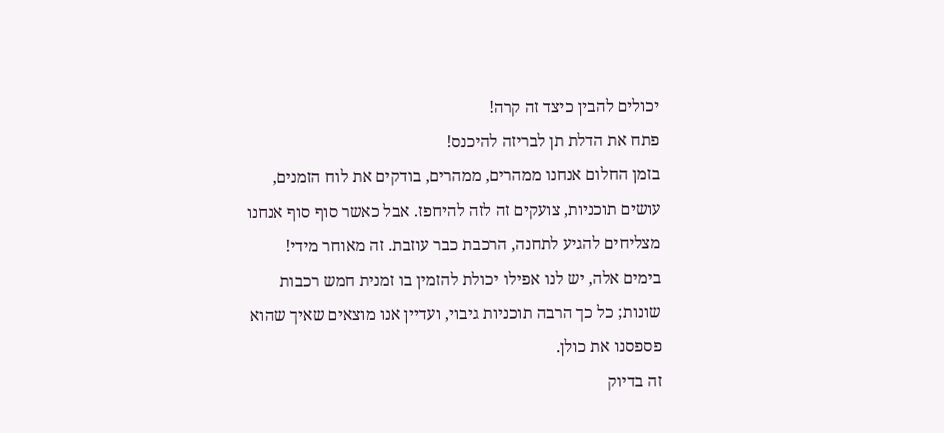יכולים להבין כיצד זה קרה!
פתח את הדלת תן לבריזה להיכנס!
בזמן החלום אנחנו ממהרים, ממהרים, בודקים את לוח הזמנים, עושים תוכניות, צועקים זה לזה להיחפז. אבל כאשר סוף סוף אנחנו מצליחים להגיע לתחנה, הרכבת כבר עוזבת. זה מאוחר מידי! בימים אלה, יש לנו אפילו יכולת להזמין בו זמנית חמש רכבות שונות; כל כך הרבה תוכניות גיבוי, ועדיין אנו מוצאים שאיך שהוא פספסנו את כולן.
זה בדיוק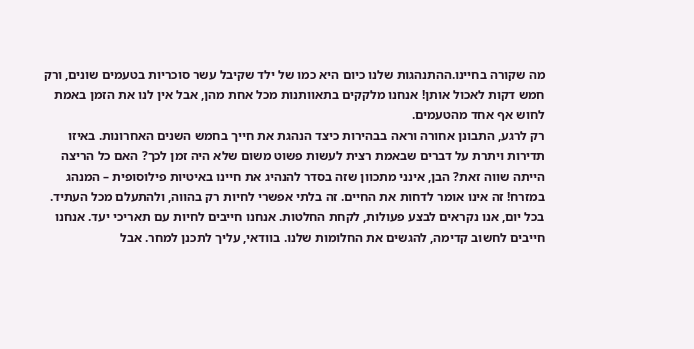מה שקורה בחיינו.ההתנהגות שלנו כיום היא כמו של ילד שקיבל עשר סוכריות בטעמים שונים, ורק חמש דקות לאכול אותן! אנחנו מלקקים בתאוותנות מכל אחת מהן, אבל אין לנו את הזמן באמת לחוש אף אחד מהטעמים.
רק לרגע, התבונן אחורה וראה בבהירות כיצד הנהגת את חייך בחמש השנים האחרונות. באיזו תדירות ויתרת על דברים שבאמת רצית לעשות פשוט משום שלא היה זמן לכך? האם כל הריצה הייתה שווה זאת? הבן, אינני מתכוון שזה בסדר להנהיג את חיינו באיטיות פילוסופית – המנהג במזרח! זה אינו אומר לדחות את החיים. זה בלתי אפשרי לחיות רק בהווה, ולהתעלם מכל העתיד. בכל יום, אנו נקראים לבצע פעולות, לקחת החלטות. אנחנו חייבים לחיות עם תאריכי יעד. אנחנו חייבים לחשוב קדימה, להגשים את החלומות שלנו. בוודאי, עליך לתכנן למחר. אבל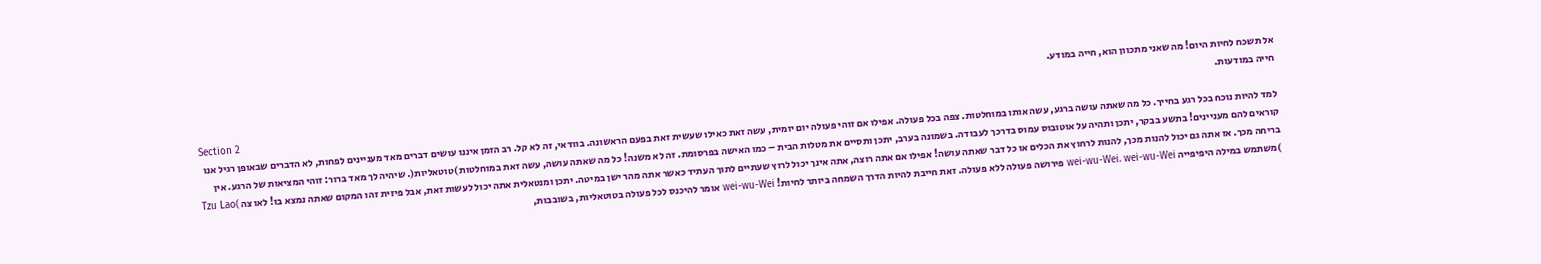אל תשכח לחיות היום! מה שאני מתכוון הוא, חייה במודע.
חייה במודעות.
Section 2
למד להיות נוכח בכל רגע בחייך. כל מה שאתה עושה ברגע, עשה אותו במוחלטות. צפה בכל פעולה. אפילו אם זוהי פעולה יום יומית, עשה זאת כאילו שעשית זאת בפעם הראשונה. בוודאי, זה לא קל. רב הזמן איננו עושים דברים מאד מעניינים לפחות, לא הדברים שבאופן רגיל אנו קוראים להם מעניינים! בתשע בבקר, יתכן ותהיה על אוטובוס עמוס בדרכך לעבודה. בשמונה בערב, יתכן ותסיים את מטלות הבית – כמו האישה בפרסומת. זה לא משנה! כל מה שאתה עושה, עשה זאת במוחלטות )טוטאליות(. שיהיה לך מאד ברור: זוהי המציאות של הרגע. אין בריחה מכך. אז אתה גם יכול להנות מכך, להנות לרחוץ את הכלים או כל דבר שאתה עושה! אפילו אם אתה רוצה, אתה אינך יכול לרוץ שעתיים לתוך העתיד כאשר אתה מהר ישן במיטה. יתכן ומנטאלית אתה יכול לעשות זאת, אבל פיזית זהו המקום שאתה נמצא בו! לאו צה )Tzu Lao )משתמש במילה היפיפייה wei-wu-Wei. wei-wu-Wei פירושה פעולה ללא פעולה. זאת חייבת להיות הדרך השמחה ביותר לחיות! wei-wu-Wei אומר להיכנס לכל פעולה בטוטאליות, בשובבות,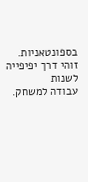בספונטאניות. זוהי דרך יפיפייה לשנות
עבודה למשחק.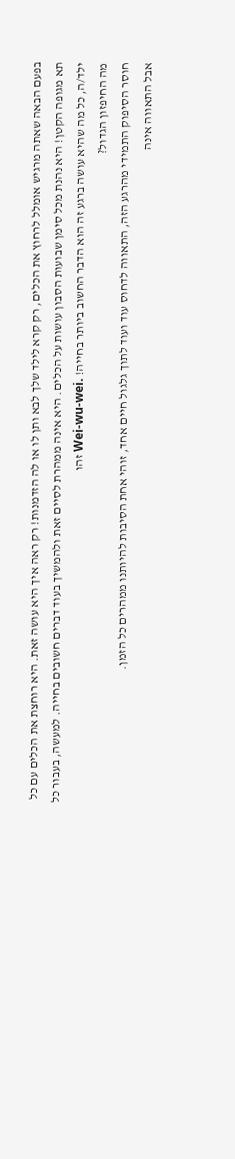בפעם הבאה שאתה מרגיש אומלל לרחוץ את הכלים, רק קרא לילד שלך לבא ותן לו או לה הזדמנות! רק ראה איך היא עושה זאת. היא רוחצת את הכלים עם כל תא מגופה הקטן! היא נהנת מכל סימן שבועות הסבון עושות על הכלים. היא אינה ממהרת לסיים זאת ולהמשיך בעוד דברים חשובים בחייה. למעשה, בעבור כל ילד/ה, כל מה שהיא עושה ברגע זה הוא הדבר החשוב ביותר בחייה! .Wei-wu-wei זהו
מה החיפזון הגדול?
חוסר הסיפוק התמידי מהרגע הזה, התאווה לדחוס עוד ועוד לתוך גלגול חיים אחד, זוהי אחת הסיבות להיותנו ממהרים כל הזמן.
אבל התאווה אינה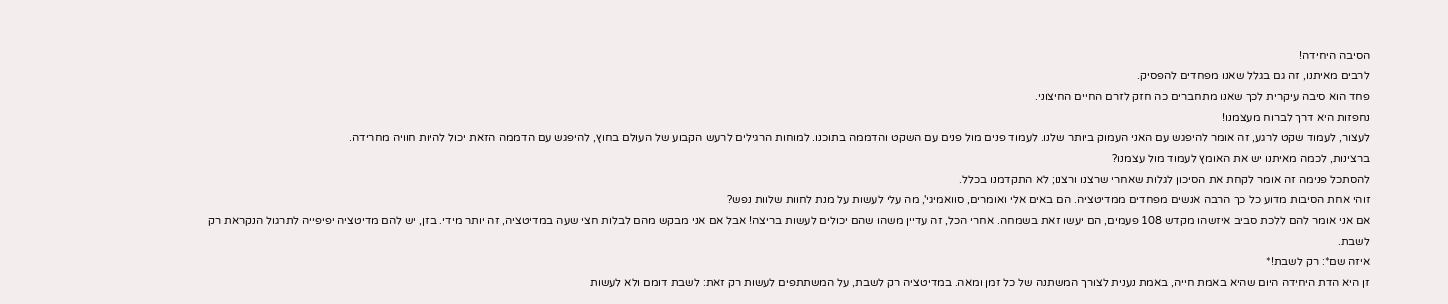הסיבה היחידה!
לרבים מאיתנו, זה גם בגלל שאנו מפחדים להפסיק.
פחד הוא סיבה עיקרית לכך שאנו מתחברים כה חזק לזרם החיים החיצוני.
נחפזות היא דרך לברוח מעצמנו!
לעצור, לעמוד שקט לרגע, זה אומר להיפגש עם האני העמוק ביותר שלנו. לעמוד פנים מול פנים עם השקט והדממה בתוכנו. למוחות הרגילים לרעש הקבוע של העולם בחוץ, להיפגש עם הדממה הזאת יכול להיות חוויה מחרידה.
ברצינות, לכמה מאיתנו יש את האומץ לעמוד מול עצמנו?
להסתכל פנימה זה אומר לקחת את הסיכון לגלות שאחרי שרצנו ורצנו; לא התקדמנו בכלל.
זוהי אחת הסיבות מדוע כל כך הרבה אנשים מפחדים ממדיטציה. הם באים אלי ואומרים, סוואמיגי', מה עלי לעשות על מנת לחוות שלוות נפש?
אם אני אומר להם ללכת סביב איזשהו מקדש 108 פעמים, הם יעשו זאת בשמחה. אחרי הכל, זה עדיין משהו שהם יכולים לעשות בריצה! אבל אם אני מבקש מהם לבלות חצי שעה במדיטציה, זה יותר מידי. בזן, יש להם מדיטציה יפיפייה לתרגול הנקראת רק לשבת.
איזה שם*: רק לשבת!*
זן היא הדת היחידה היום שהיא באמת חייה, באמת נענית לצורך המשתנה של כל זמן ומאה. במדיטציה רק לשבת, על המשתתפים לעשות רק זאת: לשבת דומם ולא לעשות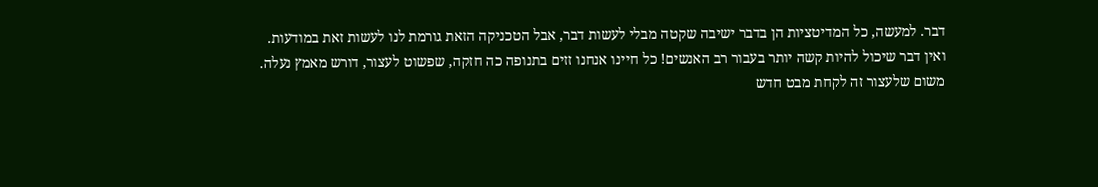דבר. למעשה, כל המדיטציות הן בדבר ישיבה שקטה מבלי לעשות דבר, אבל הטכניקה הזאת גורמת לנו לעשות זאת במודעות.
ואין דבר שיכול להיות קשה יותר בעבור רב האנשים! כל חיינו אנחנו זזים בתנופה כה חזקה, שפשוט לעצור, דורש מאמץ נעלה.
משום שלעצור זה לקחת מבט חדש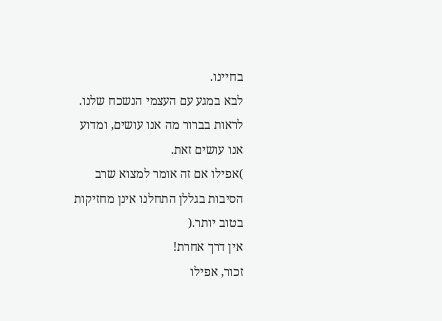בחיינו.
לבא במגע עם העצמי הנשכח שלנו.
לראות בברור מה אנו עושים, ומדוע אנו עושים זאת.
)אפילו אם זה אומר למצוא שרב הסיבות בגללן התחלנו אינן מחזיקות בטוב יותר.(
אין דרך אחרת!
זכור, אפילו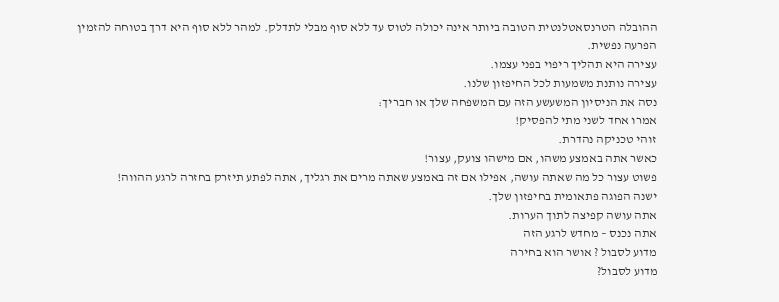ההובלה הטרנסאטלנטית הטובה ביותר אינה יכולה לטוס עד ללא סוף מבלי לתדלק. למהר ללא סוף היא דרך בטוחה להזמין הפרעה נפשית.
עצירה היא תהליך ריפוי בפני עצמו.
עצירה נותנת משמעות לכל החיפזון שלנו.
נסה את הניסיון המשעשע הזה עם המשפחה שלך או חבריך:
אמרו אחד לשני מתי להפסיק!
זוהי טכניקה נהדרת.
כאשר אתה באמצע משהו, אם מישהו צועק, עצור!
פשוט עצור כל מה שאתה עושה, אפילו אם זה באמצע שאתה מרים את רגליך, אתה לפתע תיזרק בחזרה לרגע ההווה!
ישנה הפוגה פתאומית בחיפזון שלך.
אתה עושה קפיצה לתוך הערות.
אתה נכנס – מחדש לרגע הזה
מדוע לסבול ? אושר הוא בחירה
מדוע לסבול?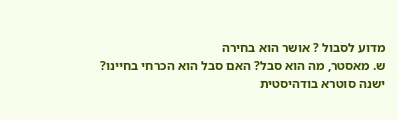מדוע לסבול ? אושר הוא בחירה
ש. מאסטר, מה הוא סבל? האם סבל הוא הכרחי בחיינו?
ישנה סוטרא בודהיסטית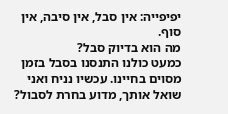יפיפייה: אין סבל, אין סיבה, אין סוף.
מה הוא בדיוק סבל?
כמעט כולנו התנסנו בסבל בזמן מסוים בחיינו. עכשיו נניח ואני שואל אותך, מדוע בחרת לסבול?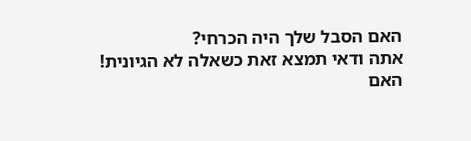האם הסבל שלך היה הכרחי?
אתה ודאי תמצא זאת כשאלה לא הגיונית!
האם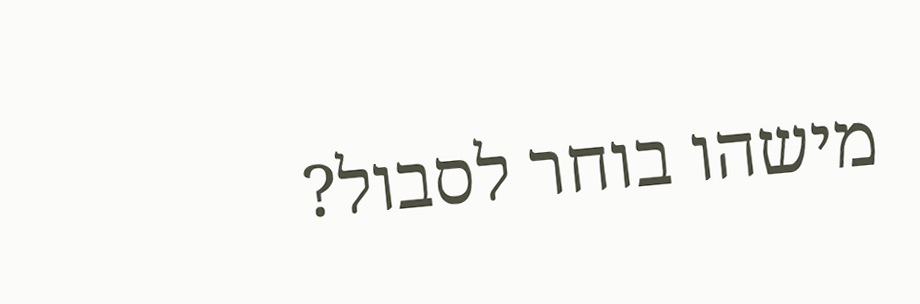מישהו בוחר לסבול?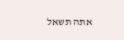אתה תשאל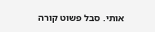אותי. סבל פשוט קורה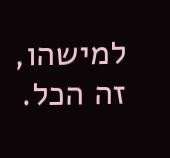למישהו, זה הכל.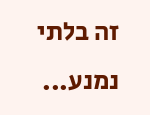זה בלתי נמנע...